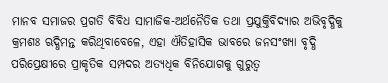ମାନବ ସମାଜର ପ୍ରଗତି ବିବିଧ ସାମାଜିକ-ଅର୍ଥନୈତିକ ତଥା ପ୍ରଯୁକ୍ତିବିଦ୍ୟାର ଅଭିବୃଦ୍ଧିକୁ କ୍ରମଶଃ ଋଦ୍ଧିମନ୍ତ କରିଥିବାବେଳେ, ଏହା ଐତିହାସିକ ଭାବରେ ଜନସଂଖ୍ୟା ବୃଦ୍ଧି ପରିପ୍ରେକ୍ଷୀରେ ପ୍ରାକୃତିକ ସମ୍ପଦର ଅତ୍ୟଧିକ ବିନିଯୋଗକୁ ଗୁରୁତ୍ୱ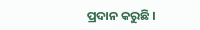ପ୍ରଦାନ କରୁଛି ।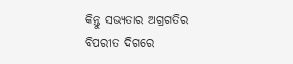କିନ୍ତୁ ସଭ୍ୟତାର ଅଗ୍ରଗତିର ବିପରୀତ ଦିଗରେ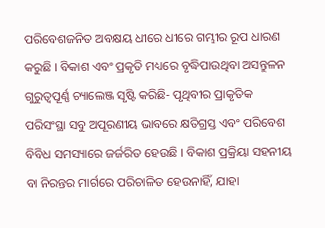ପରିବେଶଜନିତ ଅବକ୍ଷୟ ଧୀରେ ଧୀରେ ଗମ୍ଭୀର ରୂପ ଧାରଣ କରୁଛି । ବିକାଶ ଏବଂ ପ୍ରକୃତି ମଧ୍ୟରେ ବୃଦ୍ଧିପାଉଥିବା ଅସନ୍ତୁଳନ ଗୁରୁତ୍ୱପୂର୍ଣ୍ଣ ଚ୍ୟାଲେଞ୍ଜ ସୃଷ୍ଟି କରିଛି- ପୃଥିବୀର ପ୍ରାକୃତିକ ପରିସଂସ୍ଥା ସବୁ ଅପୂରଣୀୟ ଭାବରେ କ୍ଷତିଗ୍ରସ୍ତ ଏବଂ ପରିବେଶ ବିବିଧ ସମସ୍ୟାରେ ଜର୍ଜରିତ ହେଉଛି । ବିକାଶ ପ୍ରକ୍ରିୟା ସହନୀୟ ବା ନିରନ୍ତର ମାର୍ଗରେ ପରିଚାଳିତ ହେଉନାହିଁ, ଯାହା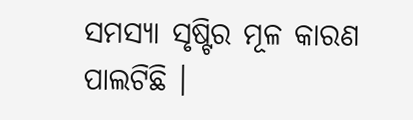ସମସ୍ୟା ସୃଷ୍ଟିର ମୂଳ କାରଣ ପାଲଟିଛି ।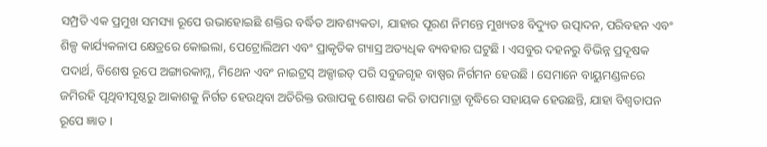ସମ୍ପ୍ରତି ଏକ ପ୍ରମୁଖ ସମସ୍ୟା ରୂପେ ଉଭାହୋଇଛି ଶକ୍ତିର ବର୍ଦ୍ଧିତ ଆବଶ୍ୟକତା, ଯାହାର ପୂରଣ ନିମନ୍ତେ ମୁଖ୍ୟତଃ ବିଦ୍ୟୁତ ଉତ୍ପାଦନ, ପରିବହନ ଏବଂ ଶିଳ୍ପ କାର୍ଯ୍ୟକଳାପ କ୍ଷେତ୍ରରେ କୋଇଲା, ପେଟ୍ରୋଲିଅମ ଏବଂ ପ୍ରାକୃତିକ ଗ୍ୟାସ୍ର ଅତ୍ୟଧିକ ବ୍ୟବହାର ଘଟୁଛି । ଏସବୁର ଦହନରୁ ବିଭିନ୍ନ ପ୍ରଦୂଷକ ପଦାର୍ଥ, ବିଶେଷ ରୂପେ ଅଙ୍ଗାରକାମ୍ଳ, ମିଥେନ ଏବଂ ନାଇଟ୍ରସ୍ ଅକ୍ସାଇଡ୍ ପରି ସବୁଜଗୃହ ବାଷ୍ପର ନିର୍ଗମନ ହେଉଛି । ସେମାନେ ବାୟୁମଣ୍ଡଳରେ ଜମିରହି ପୃଥିବୀପୃଷ୍ଠରୁ ଆକାଶକୁ ନିର୍ଗତ ହେଉଥିବା ଅତିରିକ୍ତ ଉତ୍ତାପକୁ ଶୋଷଣ କରି ତାପମାତ୍ରା ବୃଦ୍ଧିରେ ସହାୟକ ହେଉଛନ୍ତି, ଯାହା ବିଶ୍ୱତାପନ ରୂପେ ଜ୍ଞାତ ।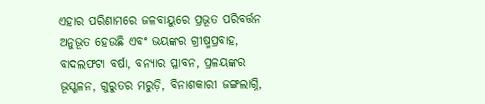ଏହାର ପରିଣାମରେ ଜଳବାୟୁରେ ପ୍ରଭୂତ ପରିବର୍ତ୍ତନ ଅନୁଭୂତ ହେଉଛି ଏବଂ ଭୟଙ୍କର ଗ୍ରୀଷ୍ମପ୍ରବାହ, ବାଦଲଫଟା ବର୍ଷା, ବନ୍ୟାର ପ୍ଳାବନ, ପ୍ରଳୟଙ୍କର ଭୂସ୍ଖଳନ, ଗୁରୁତର ମରୁଡ଼ି, ବିନାଶକାରୀ ଜଙ୍ଗଲାଗ୍ନି,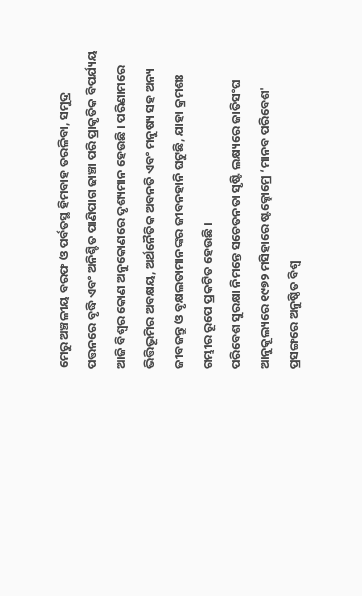ମେରୁ ଅଞ୍ଚଳୀୟ ବରଫ ଓ ପର୍ବତସ୍ଥ ହିମବାହ ତରଳିବା, ସମୁଦ୍ର ପତ୍ତନରେ ବୃଦ୍ଧି ଏବଂ ଅନିଶ୍ଚିତ ପାଣିପାଗ ଢାଞ୍ଚା ପରି ପ୍ରାକୃତିକ ବିପର୍ଯ୍ୟୟ ଆଜି ବିଶ୍ୱର କୋଣ ଅନୁକୋଣରେ ଦୃଶ୍ୟମାନ ହେଉଛି । ପରିଣାମରେ ଭିତ୍ତିଭୂମିର ଅବକ୍ଷୟ, ଅର୍ଥନୈତିକ ଅବନତି ଏବଂ ମନୁଷ୍ୟ ସହ ଅନ୍ୟ ଜୀବଜନ୍ତୁ ଓ ବୃକ୍ଷଲତାମାନଙ୍କର ଜୀବନହାନି ଘଟୁଛି, ଯାହା କ୍ରମଶଃ ଗମ୍ଭୀର ରୂପେ ପ୍ରକଟିତ ହେଉଛି ।
ପରିବେଶ ସୁରକ୍ଷା ନିମନ୍ତେ ସଚେତନତା ସୃଷ୍ଟି ଲକ୍ଷ୍ୟରେ ଜାତିସଂଘ ଆନୁକୂଲ୍ୟରେ ୧୯୭୨ ମସିହାରେ ଷ୍ଟକ୍ହୋମ୍ରେ ‘ମାନବ ପରିବେଶ' ପ୍ରସଙ୍ଗରେ ଅନୁଷ୍ଠିତ ବିଶ୍ୱ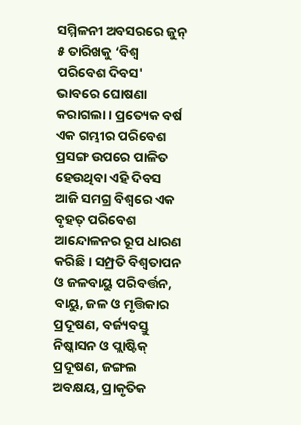ସମ୍ମିଳନୀ ଅବସରରେ ଜୁନ୍ ୫ ତାରିଖକୁ ‘ବିଶ୍ୱ ପରିବେଶ ଦିବସ' ଭାବରେ ଘୋଷଣା କରାଗଲା । ପ୍ରତ୍ୟେକ ବର୍ଷ ଏକ ଗମ୍ଭୀର ପରିବେଶ ପ୍ରସଙ୍ଗ ଉପରେ ପାଳିତ ହେଉଥିବା ଏହି ଦିବସ ଆଜି ସମଗ୍ର ବିଶ୍ୱରେ ଏକ ବୃହତ୍ ପରିବେଶ ଆନ୍ଦୋଳନର ରୂପ ଧାରଣ କରିଛି । ସମ୍ପ୍ରତି ବିଶ୍ୱତାପନ ଓ ଜଳବାୟୁ ପରିବର୍ତ୍ତନ, ବାୟୁ, ଜଳ ଓ ମୃତ୍ତିକାର ପ୍ରଦୂଷଣ, ବର୍ଜ୍ୟବସ୍ତୁ ନିଷ୍କାସନ ଓ ପ୍ଲାଷ୍ଟିକ୍ ପ୍ରଦୂଷଣ, ଜଙ୍ଗଲ ଅବକ୍ଷୟ, ପ୍ରାକୃତିକ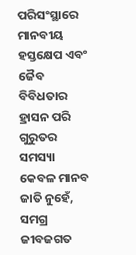ପରିସଂସ୍ଥାରେ ମାନବୀୟ ହସ୍ତକ୍ଷେପ ଏବଂ ଜୈବ ବିବିଧତାର ହ୍ରାସନ ପରି ଗୁରୁତର ସମସ୍ୟା କେବଳ ମାନବ ଜାତି ନୁହେଁ, ସମଗ୍ର ଜୀବଜଗତ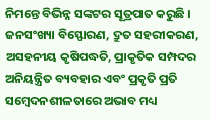ନିମନ୍ତେ ବିଭିନ୍ନ ସଙ୍କଟର ସୂତ୍ରପାତ କରୁଛି । ଜନସଂଖ୍ୟା ବିସ୍ଫୋରଣ, ଦ୍ରୁତ ସହରୀକରଣ, ଅସହନୀୟ କୃଷିପଦ୍ଧତି, ପ୍ରାକୃତିକ ସମ୍ପଦର ଅନିୟନ୍ତ୍ରିତ ବ୍ୟବହାର ଏବଂ ପ୍ରକୃତି ପ୍ରତି ସମ୍ବେଦନଶୀଳତାରେ ଅଭାବ ମଧ୍ୟ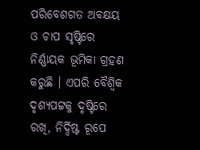ପରିବେଶଗତ ଅବକ୍ଷୟ ଓ ଚାପ ସୃଷ୍ଟିରେ ନିର୍ଣ୍ଣାୟକ ଭୂମିକା ଗ୍ରହଣ କରୁଛି । ଏପରି ବୈଶ୍ୱିକ ଦୃଶ୍ୟପଟ୍ଟକୁ ଦୃଷ୍ଟିରେ ରଖି, ନିର୍ଦ୍ଦିଷ୍ଟ ରୂପେ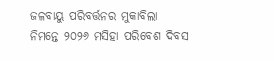ଜଳବାୟୁ ପରିବର୍ତ୍ତନର ମୁକାବିଲା ନିମନ୍ତେ ୨୦୨୬ ମସିହା ପରିବେଶ ଦିବସ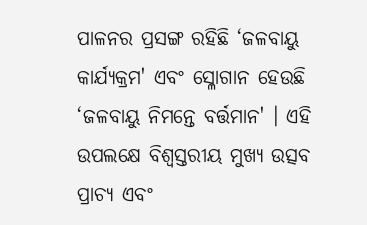ପାଳନର ପ୍ରସଙ୍ଗ ରହିଛି ‘ଜଳବାୟୁ କାର୍ଯ୍ୟକ୍ରମ' ଏବଂ ସ୍ଳୋଗାନ ହେଉଛି ‘ଜଳବାୟୁ ନିମନ୍ତେ ବର୍ତ୍ତମାନ' । ଏହି ଉପଲକ୍ଷେ ବିଶ୍ୱସ୍ତରୀୟ ମୁଖ୍ୟ ଉତ୍ସବ ପ୍ରାଚ୍ୟ ଏବଂ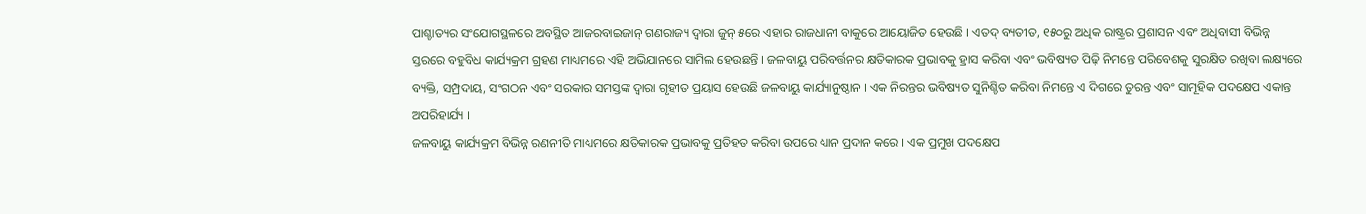ପାଶ୍ଚାତ୍ୟର ସଂଯୋଗସ୍ଥଳରେ ଅବସ୍ଥିତ ଆଜରବାଇଜାନ୍ ଗଣରାଜ୍ୟ ଦ୍ୱାରା ଜୁନ୍ ୫ରେ ଏହାର ରାଜଧାନୀ ବାକୁରେ ଆୟୋଜିତ ହେଉଛି । ଏତଦ୍ ବ୍ୟତୀତ, ୧୫୦ରୁ ଅଧିକ ରାଷ୍ଟ୍ରର ପ୍ରଶାସନ ଏବଂ ଅଧିବାସୀ ବିଭିନ୍ନ ସ୍ତରରେ ବହୁବିଧ କାର୍ଯ୍ୟକ୍ରମ ଗ୍ରହଣ ମାଧ୍ୟମରେ ଏହି ଅଭିଯାନରେ ସାମିଲ ହେଉଛନ୍ତି । ଜଳବାୟୁ ପରିବର୍ତ୍ତନର କ୍ଷତିକାରକ ପ୍ରଭାବକୁ ହ୍ରାସ କରିବା ଏବଂ ଭବିଷ୍ୟତ ପିଢ଼ି ନିମନ୍ତେ ପରିବେଶକୁ ସୁରକ୍ଷିତ ରଖିବା ଲକ୍ଷ୍ୟରେ ବ୍ୟକ୍ତି, ସମ୍ପ୍ରଦାୟ, ସଂଗଠନ ଏବଂ ସରକାର ସମସ୍ତଙ୍କ ଦ୍ୱାରା ଗୃହୀତ ପ୍ରୟାସ ହେଉଛି ଜଳବାୟୁ କାର୍ଯ୍ୟାନୁଷ୍ଠାନ । ଏକ ନିରନ୍ତର ଭବିଷ୍ୟତ ସୁନିଶ୍ଚିତ କରିବା ନିମନ୍ତେ ଏ ଦିଗରେ ତୁରନ୍ତ ଏବଂ ସାମୂହିକ ପଦକ୍ଷେପ ଏକାନ୍ତ ଅପରିହାର୍ଯ୍ୟ ।
ଜଳବାୟୁ କାର୍ଯ୍ୟକ୍ରମ ବିଭିନ୍ନ ରଣନୀତି ମାଧ୍ୟମରେ କ୍ଷତିକାରକ ପ୍ରଭାବକୁ ପ୍ରତିହତ କରିବା ଉପରେ ଧ୍ୟାନ ପ୍ରଦାନ କରେ । ଏକ ପ୍ରମୁଖ ପଦକ୍ଷେପ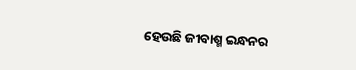ହେଉଛି ଜୀବାଶ୍ମ ଇନ୍ଧନର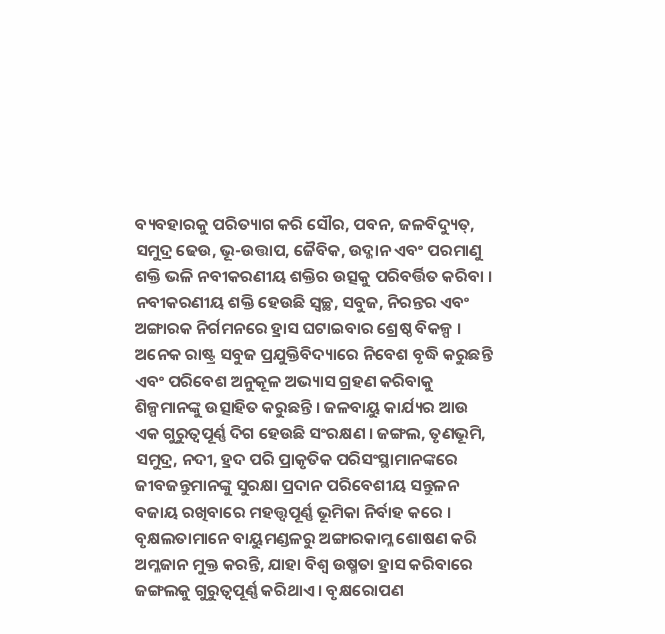ବ୍ୟବହାରକୁ ପରିତ୍ୟାଗ କରି ସୌର, ପବନ, ଜଳବିଦ୍ୟୁତ୍, ସମୁଦ୍ର ଢେଉ, ଭୂ-ଉତ୍ତାପ, ଜୈବିକ, ଉଦ୍ଜାନ ଏବଂ ପରମାଣୁ ଶକ୍ତି ଭଳି ନବୀକରଣୀୟ ଶକ୍ତିର ଉତ୍ସକୁ ପରିବର୍ତ୍ତିତ କରିବା । ନବୀକରଣୀୟ ଶକ୍ତି ହେଉଛି ସ୍ୱଚ୍ଛ, ସବୁଜ, ନିରନ୍ତର ଏବଂ ଅଙ୍ଗାରକ ନିର୍ଗମନରେ ହ୍ରାସ ଘଟାଇବାର ଶ୍ରେଷ୍ଠ ବିକଳ୍ପ । ଅନେକ ରାଷ୍ଟ୍ର ସବୁଜ ପ୍ରଯୁକ୍ତିବିଦ୍ୟାରେ ନିବେଶ ବୃଦ୍ଧି କରୁଛନ୍ତି ଏବଂ ପରିବେଶ ଅନୁକୂଳ ଅଭ୍ୟାସ ଗ୍ରହଣ କରିବାକୁ ଶିଳ୍ପମାନଙ୍କୁ ଉତ୍ସାହିତ କରୁଛନ୍ତି । ଜଳବାୟୁ କାର୍ଯ୍ୟର ଆଉ ଏକ ଗୁରୁତ୍ୱପୂର୍ଣ୍ଣ ଦିଗ ହେଉଛି ସଂରକ୍ଷଣ । ଜଙ୍ଗଲ, ତୃଣଭୂମି, ସମୁଦ୍ର, ନଦୀ, ହ୍ରଦ ପରି ପ୍ରାକୃତିକ ପରିସଂସ୍ଥାମାନଙ୍କରେ ଜୀବଜନ୍ତୁମାନଙ୍କୁ ସୁରକ୍ଷା ପ୍ରଦାନ ପରିବେଶୀୟ ସନ୍ତୁଳନ ବଜାୟ ରଖିବାରେ ମହତ୍ତ୍ୱପୂର୍ଣ୍ଣ ଭୂମିକା ନିର୍ବାହ କରେ । ବୃକ୍ଷଲତାମାନେ ବାୟୁମଣ୍ଡଳରୁ ଅଙ୍ଗାରକାମ୍ଳ ଶୋଷଣ କରି ଅମ୍ଳଜାନ ମୁକ୍ତ କରନ୍ତି, ଯାହା ବିଶ୍ୱ ଉଷ୍ମତା ହ୍ରାସ କରିବାରେ ଜଙ୍ଗଲକୁ ଗୁରୁତ୍ୱପୂର୍ଣ୍ଣ କରିଥାଏ । ବୃକ୍ଷରୋପଣ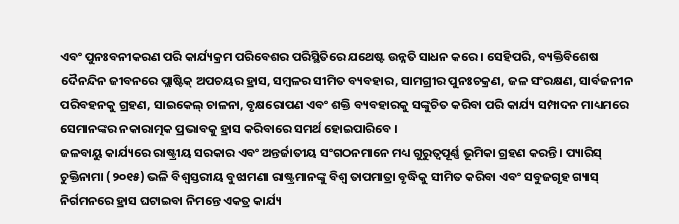ଏବଂ ପୁନଃବନୀକରଣ ପରି କାର୍ଯ୍ୟକ୍ରମ ପରିବେଶର ପରିସ୍ଥିତିରେ ଯଥେଷ୍ଟ ଉନ୍ନତି ସାଧନ କରେ । ସେହିପରି, ବ୍ୟକ୍ତିବିଶେଷ ଦୈନନ୍ଦିନ ଜୀବନରେ ପ୍ଲାଷ୍ଟିକ୍ ଅପଚୟର ହ୍ରାସ, ସମ୍ବଳର ସୀମିତ ବ୍ୟବହାର, ସାମଗ୍ରୀର ପୁନଃଚକ୍ରଣ, ଜଳ ସଂରକ୍ଷଣ, ସାର୍ବଜନୀନ ପରିବହନକୁ ଗ୍ରହଣ, ସାଇକେଲ୍ ଚାଳନା, ବୃକ୍ଷରୋପଣ ଏବଂ ଶକ୍ତି ବ୍ୟବହାରକୁ ସଙ୍କୁଚିତ କରିବା ପରି କାର୍ଯ୍ୟ ସମ୍ପାଦନ ମାଧ୍ୟମରେ ସେମାନଙ୍କର ନକାରାତ୍ମକ ପ୍ରଭାବକୁ ହ୍ରାସ କରିବାରେ ସମର୍ଥ ହୋଇପାରିବେ ।
ଜଳବାୟୁ କାର୍ଯ୍ୟରେ ରାଷ୍ଟ୍ରୀୟ ସରକାର ଏବଂ ଅନ୍ତର୍ଜାତୀୟ ସଂଗଠନମାନେ ମଧ୍ୟ ଗୁରୁତ୍ୱପୂର୍ଣ୍ଣ ଭୂମିକା ଗ୍ରହଣ କରନ୍ତି । ପ୍ୟାରିସ୍ ଚୁକ୍ତିନାମା (୨୦୧୫) ଭଳି ବିଶ୍ୱସ୍ତରୀୟ ବୁଝାମଣା ରାଷ୍ଟ୍ରମାନଙ୍କୁ ବିଶ୍ୱ ତାପମାତ୍ରା ବୃଦ୍ଧିକୁ ସୀମିତ କରିବା ଏବଂ ସବୁଜଗୃହ ଗ୍ୟାସ୍ ନିର୍ଗମନରେ ହ୍ରାସ ଘଟାଇବା ନିମନ୍ତେ ଏକତ୍ର କାର୍ଯ୍ୟ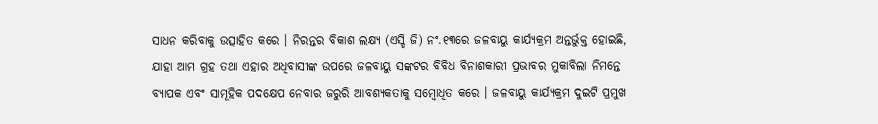ସାଧନ କରିବାକୁ ଉତ୍ସାହିତ କରେ । ନିରନ୍ତର ବିକାଶ ଲକ୍ଷ୍ୟ (ଏସ୍ଡି ଜି) ନଂ.୧୩ରେ ଜଳବାୟୁ କାର୍ଯ୍ୟକ୍ରମ ଅନ୍ତର୍ଭୁକ୍ତ ହୋଇଛି, ଯାହା ଆମ ଗ୍ରହ ତଥା ଏହାର ଅଧିବାସୀଙ୍କ ଉପରେ ଜଳବାୟୁ ସଙ୍କଟର ବିବିଧ ବିନାଶକାରୀ ପ୍ରଭାବର ମୁକାବିଲା ନିମନ୍ତେ ବ୍ୟାପକ ଏବଂ ସାମୂହିକ ପଦକ୍ଷେପ ନେବାର ଜରୁରି ଆବଶ୍ୟକତାକୁ ସମ୍ବୋଧିତ କରେ । ଜଳବାୟୁ କାର୍ଯ୍ୟକ୍ରମ ଦୁଇଟି ପ୍ରମୁଖ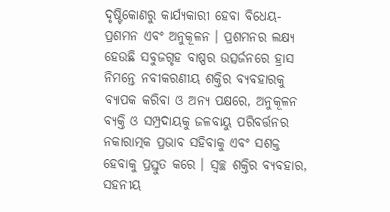ଦୃଷ୍ଟିକୋଣରୁ କାର୍ଯ୍ୟକାରୀ ହେବା ବିଧେୟ- ପ୍ରଶମନ ଏବଂ ଅନୁକୂଳନ । ପ୍ରଶମନର ଲକ୍ଷ୍ୟ ହେଉଛି ସବୁଜଗୃହ ବାଷ୍ପର ଉତ୍ସର୍ଜନରେ ହ୍ରାସ ନିମନ୍ତେ ନବୀକରଣୀୟ ଶକ୍ତିର ବ୍ୟବହାରକୁ ବ୍ୟାପକ କରିବା ଓ ଅନ୍ୟ ପକ୍ଷରେ, ଅନୁକୂଳନ ବ୍ୟକ୍ତି ଓ ସମ୍ପ୍ରଦାୟକୁ ଜଳବାୟୁ ପରିବର୍ତ୍ତନର ନକାରାତ୍ମକ ପ୍ରଭାବ ସହିବାକୁ ଏବଂ ସଶକ୍ତ ହେବାକୁ ପ୍ରସ୍ତୁତ କରେ । ସ୍ୱଚ୍ଛ ଶକ୍ତିର ବ୍ୟବହାର, ସହନୀୟ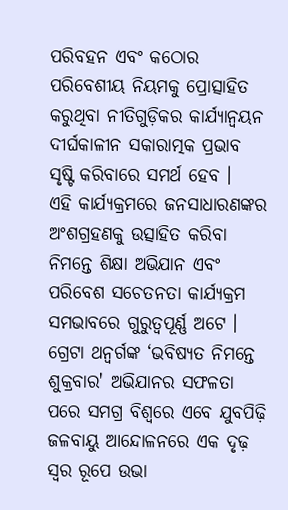ପରିବହନ ଏବଂ କଠୋର ପରିବେଶୀୟ ନିୟମକୁ ପ୍ରୋତ୍ସାହିତ କରୁଥିବା ନୀତିଗୁଡ଼ିକର କାର୍ଯ୍ୟାନ୍ୱୟନ ଦୀର୍ଘକାଳୀନ ସକାରାତ୍ମକ ପ୍ରଭାବ ସୃଷ୍ଟି କରିବାରେ ସମର୍ଥ ହେବ ।
ଏହି କାର୍ଯ୍ୟକ୍ରମରେ ଜନସାଧାରଣଙ୍କର ଅଂଶଗ୍ରହଣକୁ ଉତ୍ସାହିତ କରିବା ନିମନ୍ତେ ଶିକ୍ଷା ଅଭିଯାନ ଏବଂ ପରିବେଶ ସଚେତନତା କାର୍ଯ୍ୟକ୍ରମ ସମଭାବରେ ଗୁରୁତ୍ୱପୂର୍ଣ୍ଣ ଅଟେ । ଗ୍ରେଟା ଥନ୍ବର୍ଗଙ୍କ ‘ଭବିଷ୍ୟତ ନିମନ୍ତେ ଶୁକ୍ରବାର' ଅଭିଯାନର ସଫଳତା ପରେ ସମଗ୍ର ବିଶ୍ୱରେ ଏବେ ଯୁବପିଢ଼ି ଜଳବାୟୁ ଆନ୍ଦୋଳନରେ ଏକ ଦୃଢ଼ ସ୍ୱର ରୂପେ ଉଭା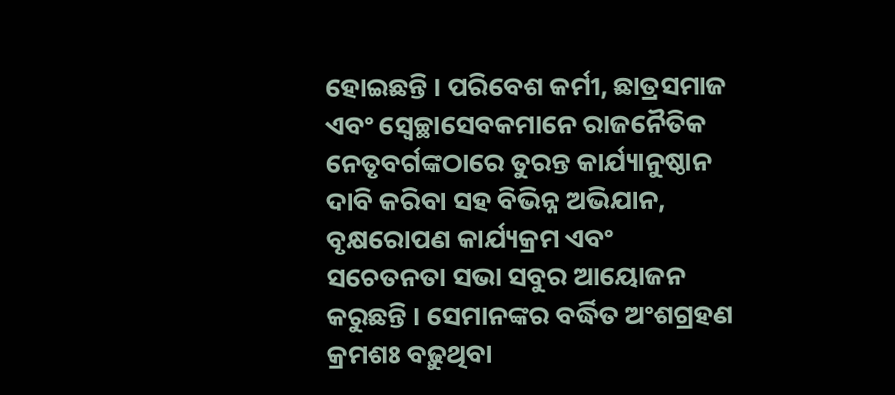ହୋଇଛନ୍ତି । ପରିବେଶ କର୍ମୀ, ଛାତ୍ରସମାଜ ଏବଂ ସ୍ୱେଚ୍ଛାସେବକମାନେ ରାଜନୈତିକ ନେତୃବର୍ଗଙ୍କଠାରେ ତୁରନ୍ତ କାର୍ଯ୍ୟାନୁଷ୍ଠାନ ଦାବି କରିବା ସହ ବିଭିନ୍ନ ଅଭିଯାନ, ବୃକ୍ଷରୋପଣ କାର୍ଯ୍ୟକ୍ରମ ଏବଂ ସଚେତନତା ସଭା ସବୁର ଆୟୋଜନ କରୁଛନ୍ତି । ସେମାନଙ୍କର ବର୍ଦ୍ଧିତ ଅଂଶଗ୍ରହଣ କ୍ରମଶଃ ବଢ଼ୁଥିବା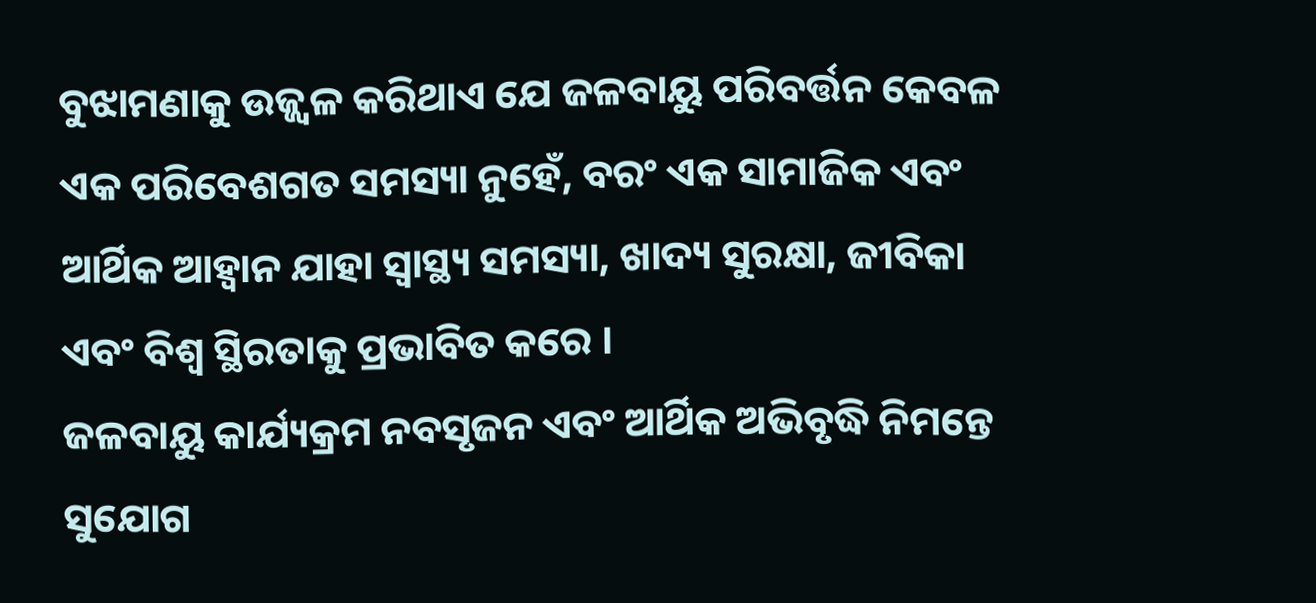ବୁଝାମଣାକୁ ଉଜ୍ଜ୍ୱଳ କରିଥାଏ ଯେ ଜଳବାୟୁ ପରିବର୍ତ୍ତନ କେବଳ ଏକ ପରିବେଶଗତ ସମସ୍ୟା ନୁହେଁ, ବରଂ ଏକ ସାମାଜିକ ଏବଂ ଆର୍ଥିକ ଆହ୍ୱାନ ଯାହା ସ୍ୱାସ୍ଥ୍ୟ ସମସ୍ୟା, ଖାଦ୍ୟ ସୁରକ୍ଷା, ଜୀବିକା ଏବଂ ବିଶ୍ୱ ସ୍ଥିରତାକୁ ପ୍ରଭାବିତ କରେ ।
ଜଳବାୟୁ କାର୍ଯ୍ୟକ୍ରମ ନବସୃଜନ ଏବଂ ଆର୍ଥିକ ଅଭିବୃଦ୍ଧି ନିମନ୍ତେ ସୁଯୋଗ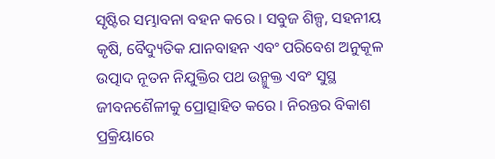ସୃଷ୍ଟିର ସମ୍ଭାବନା ବହନ କରେ । ସବୁଜ ଶିଳ୍ପ, ସହନୀୟ କୃଷି, ବୈଦ୍ୟୁତିକ ଯାନବାହନ ଏବଂ ପରିବେଶ ଅନୁକୂଳ ଉତ୍ପାଦ ନୂତନ ନିଯୁକ୍ତିର ପଥ ଉନ୍ମୁକ୍ତ ଏବଂ ସୁସ୍ଥ ଜୀବନଶୈଳୀକୁ ପ୍ରୋତ୍ସାହିତ କରେ । ନିରନ୍ତର ବିକାଶ ପ୍ରକ୍ରିୟାରେ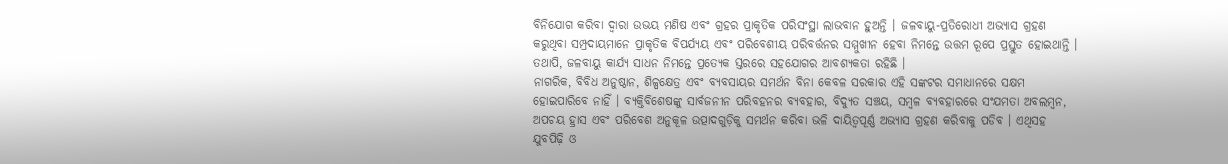ବିନିଯୋଗ କରିବା ଦ୍ୱାରା ଉଭୟ ମଣିଷ ଏବଂ ଗ୍ରହର ପ୍ରାକୃତିକ ପରିସଂସ୍ଥା ଲାଭବାନ ହୁଅନ୍ତି । ଜଳବାୟୁ-ପ୍ରତିରୋଧୀ ଅଭ୍ୟାସ ଗ୍ରହଣ କରୁଥିବା ସମ୍ପ୍ରଦାୟମାନେ ପ୍ରାକୃତିକ ବିପର୍ଯ୍ୟୟ ଏବଂ ପରିବେଶୀୟ ପରିବର୍ତ୍ତନର ସମ୍ମୁଖୀନ ହେବା ନିମନ୍ତେ ଉତ୍ତମ ରୂପେ ପ୍ରସ୍ତୁତ ହୋଇଥାନ୍ତି । ତଥାପି, ଜଳବାୟୁ କାର୍ଯ୍ୟ ସାଧନ ନିମନ୍ତେ ପ୍ରତ୍ୟେକ ସ୍ତରରେ ସହଯୋଗର ଆବଶ୍ୟକତା ରହିଛି ।
ନାଗରିକ, ବିବିଧ ଅନୁଷ୍ଠାନ, ଶିଳ୍ପକ୍ଷେତ୍ର ଏବଂ ବ୍ୟବସାୟର ସମର୍ଥନ ବିନା କେବଳ ସରକାର ଏହି ସଙ୍କଟର ସମାଧାନରେ ସକ୍ଷମ ହୋଇପାରିବେ ନାହିଁ । ବ୍ୟକ୍ତିବିଶେଷଙ୍କୁ ସାର୍ବଜନୀନ ପରିବହନର ବ୍ୟବହାର, ବିଦ୍ୟୁତ ସଞ୍ଚୟ, ସମ୍ବଳ ବ୍ୟବହାରରେ ସଂଯମତା ଅବଲମ୍ବନ, ଅପଚୟ ହ୍ରାସ ଏବଂ ପରିବେଶ ଅନୁକୂଳ ଉତ୍ପାଦଗୁଡ଼ିକୁ ସମର୍ଥନ କରିବା ଭଳି ଦାୟିତ୍ୱପୂର୍ଣ୍ଣ ଅଭ୍ୟାସ ଗ୍ରହଣ କରିବାକୁ ପଡିବ । ଏଥିସହ ଯୁବପିଢ଼ି ଓ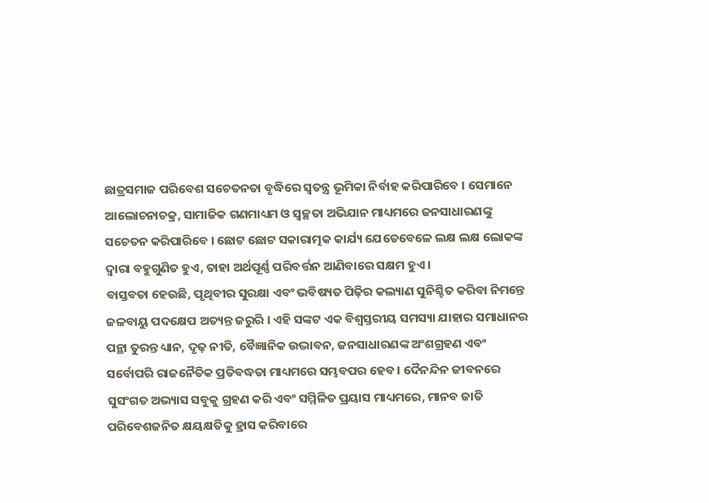ଛାତ୍ରସମାଜ ପରିବେଶ ସଚେତନତା ବୃଦ୍ଧିରେ ସ୍ୱତନ୍ତ୍ର ଭୂମିକା ନିର୍ବାହ କରିପାରିବେ । ସେମାନେ ଆଲୋଚନାଚକ୍ର, ସାମାଜିକ ଗଣମାଧ୍ୟମ ଓ ସ୍ୱଚ୍ଛତା ଅଭିଯାନ ମାଧ୍ୟମରେ ଜନସାଧାରଣଙ୍କୁ ସଚେତନ କରିପାରିବେ । ଛୋଟ ଛୋଟ ସକାରାତ୍ମକ କାର୍ଯ୍ୟ ଯେତେବେଳେ ଲକ୍ଷ ଲକ୍ଷ ଲୋକଙ୍କ ଦ୍ୱାରା ବହୁଗୁଣିତ ହୁଏ, ତାହା ଅର୍ଥପୂର୍ଣ୍ଣ ପରିବର୍ତ୍ତନ ଆଣିବାରେ ସକ୍ଷମ ହୁଏ ।
ବାସ୍ତବତା ହେଉଛି, ପୃଥିବୀର ସୁରକ୍ଷା ଏବଂ ଭବିଷ୍ୟତ ପିଢ଼ିର କଲ୍ୟାଣ ସୁନିଶ୍ଚିତ କରିବା ନିମନ୍ତେ ଜଳବାୟୁ ପଦକ୍ଷେପ ଅତ୍ୟନ୍ତ ଜରୁରି । ଏହି ସଙ୍କଟ ଏକ ବିଶ୍ୱସ୍ତରୀୟ ସମସ୍ୟା ଯାହାର ସମାଧାନର ପନ୍ଥା ତୁରନ୍ତ ଧ୍ୟାନ, ଦୃଢ଼ ନୀତି, ବୈଜ୍ଞାନିକ ଉଦ୍ଭାବନ, ଜନସାଧାରଣଙ୍କ ଅଂଶଗ୍ରହଣ ଏବଂ ସର୍ବୋପରି ରାଜନୈତିକ ପ୍ରତିବଦ୍ଧତା ମାଧ୍ୟମରେ ସମ୍ଭବପର ହେବ । ଦୈନନ୍ଦିନ ଜୀବନରେ ସୁସଂଗତ ଅଭ୍ୟାସ ସବୁକୁ ଗ୍ରହଣ କରି ଏବଂ ସମ୍ମିଳିତ ପ୍ରୟାସ ମାଧ୍ୟମରେ, ମାନବ ଜାତି ପରିବେଶଜନିତ କ୍ଷୟକ୍ଷତିକୁ ହ୍ରାସ କରିବାରେ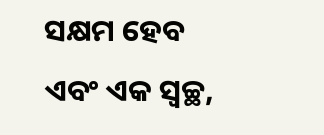ସକ୍ଷମ ହେବ ଏବଂ ଏକ ସ୍ୱଚ୍ଛ,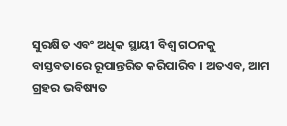ସୁରକ୍ଷିତ ଏବଂ ଅଧିକ ସ୍ଥାୟୀ ବିଶ୍ୱ ଗଠନକୁ ବାସ୍ତବତାରେ ରୂପାନ୍ତରିତ କରିପାରିବ । ଅତଏବ, ଆମ ଗ୍ରହର ଭବିଷ୍ୟତ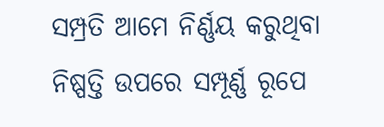ସମ୍ପ୍ରତି ଆମେ ନିର୍ଣ୍ଣୟ କରୁଥିବା ନିଷ୍ପତ୍ତି ଉପରେ ସମ୍ପୂର୍ଣ୍ଣ ରୂପେ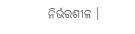ନିର୍ଭରଶୀଳ ।